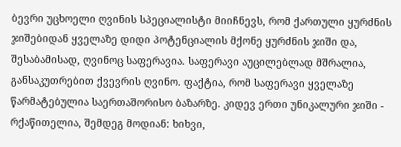ბევრი უცხოელი ღვინის სპეციალისტი მიიჩნევს, რომ ქართული ყურძნის ჯიშებიდან ყველაზე დიდი პოტენციალის მქონე ყურძნის ჯიში და, შესაბამისად, ღვინოც საფერავია. საფერავი აუცილებლად მშრალია, განსაკუთრებით ქვევრის ღვინო. ფაქტია, რომ საფერავი ყველაზე წარმატებულია საერთაშორისო ბაზარზე. კიდევ ერთი უნიკალური ჯიში - რქაწითელია, შემდეგ მოდიან: ხიხვი,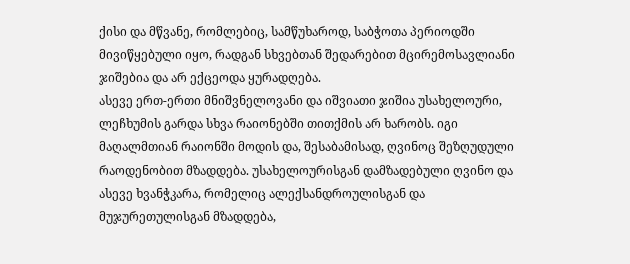ქისი და მწვანე, რომლებიც, სამწუხაროდ, საბჭოთა პერიოდში მივიწყებული იყო, რადგან სხვებთან შედარებით მცირემოსავლიანი ჯიშებია და არ ექცეოდა ყურადღება.
ასევე ერთ-ერთი მნიშვნელოვანი და იშვიათი ჯიშია უსახელოური, ლეჩხუმის გარდა სხვა რაიონებში თითქმის არ ხარობს. იგი მაღალმთიან რაიონში მოდის და, შესაბამისად, ღვინოც შეზღუდული რაოდენობით მზადდება. უსახელოურისგან დამზადებული ღვინო და ასევე ხვანჭკარა, რომელიც ალექსანდროულისგან და მუჯურეთულისგან მზადდება,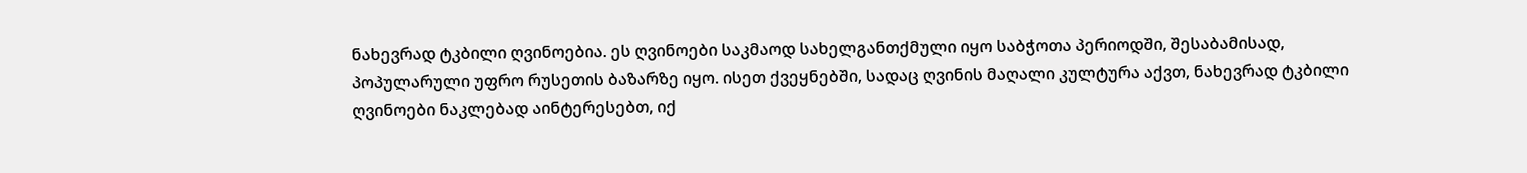ნახევრად ტკბილი ღვინოებია. ეს ღვინოები საკმაოდ სახელგანთქმული იყო საბჭოთა პერიოდში, შესაბამისად, პოპულარული უფრო რუსეთის ბაზარზე იყო. ისეთ ქვეყნებში, სადაც ღვინის მაღალი კულტურა აქვთ, ნახევრად ტკბილი ღვინოები ნაკლებად აინტერესებთ, იქ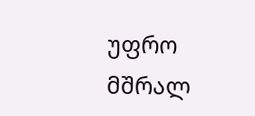უფრო მშრალ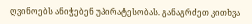ღვინოებს ანიჭებენ უპირატესობას. განაგრძეთ კითხვა